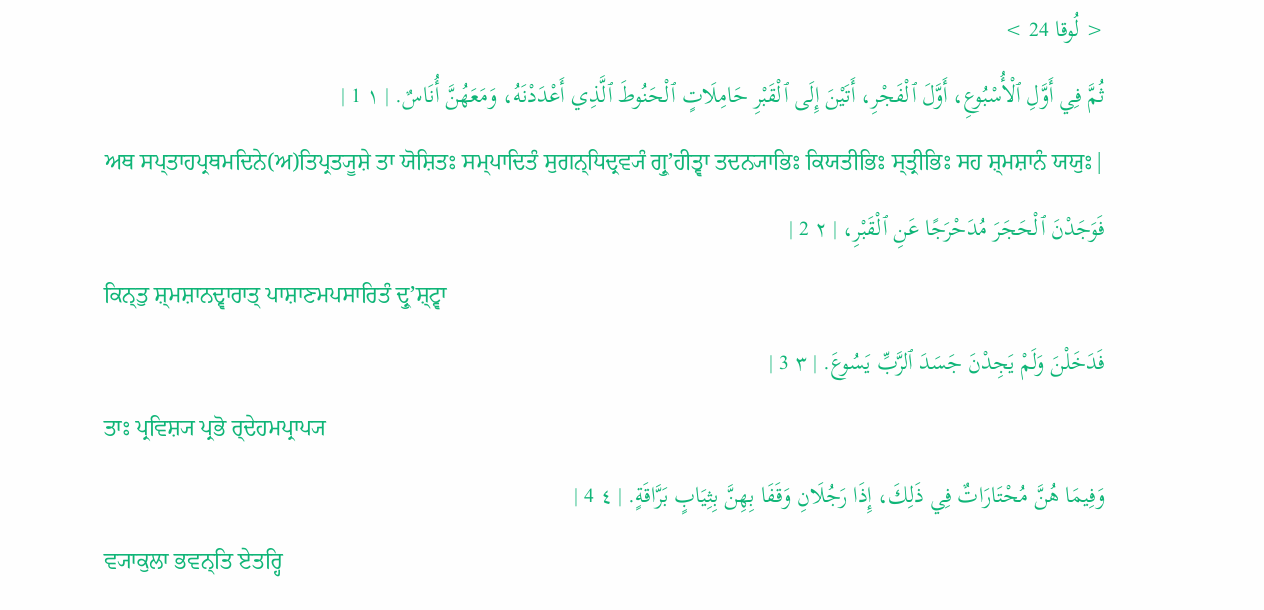< لُوقا 24 >
ثُمَّ فِي أَوَّلِ ٱلْأُسْبُوعِ، أَوَّلَ ٱلْفَجْرِ، أَتَيْنَ إِلَى ٱلْقَبْرِ حَامِلَاتٍ ٱلْحَنُوطَ ٱلَّذِي أَعْدَدْنَهُ، وَمَعَهُنَّ أُنَاسٌ. | ١ 1 |
ਅਥ ਸਪ੍ਤਾਹਪ੍ਰਥਮਦਿਨੇ(ਅ)ਤਿਪ੍ਰਤ੍ਯੂਸ਼ੇ ਤਾ ਯੋਸ਼ਿਤਃ ਸਮ੍ਪਾਦਿਤੰ ਸੁਗਨ੍ਧਿਦ੍ਰਵ੍ਯੰ ਗ੍ਰੁʼਹੀਤ੍ਵਾ ਤਦਨ੍ਯਾਭਿਃ ਕਿਯਤੀਭਿਃ ਸ੍ਤ੍ਰੀਭਿਃ ਸਹ ਸ਼੍ਮਸ਼ਾਨੰ ਯਯੁਃ|
فَوَجَدْنَ ٱلْحَجَرَ مُدَحْرَجًا عَنِ ٱلْقَبْرِ، | ٢ 2 |
ਕਿਨ੍ਤੁ ਸ਼੍ਮਸ਼ਾਨਦ੍ਵਾਰਾਤ੍ ਪਾਸ਼ਾਣਮਪਸਾਰਿਤੰ ਦ੍ਰੁʼਸ਼੍ਟ੍ਵਾ
فَدَخَلْنَ وَلَمْ يَجِدْنَ جَسَدَ ٱلرَّبِّ يَسُوعَ. | ٣ 3 |
ਤਾਃ ਪ੍ਰਵਿਸ਼੍ਯ ਪ੍ਰਭੋ ਰ੍ਦੇਹਮਪ੍ਰਾਪ੍ਯ
وَفِيمَا هُنَّ مُحْتَارَاتٌ فِي ذَلِكَ، إِذَا رَجُلَانِ وَقَفَا بِهِنَّ بِثِيَابٍ بَرَّاقَةٍ. | ٤ 4 |
ਵ੍ਯਾਕੁਲਾ ਭਵਨ੍ਤਿ ਏਤਰ੍ਹਿ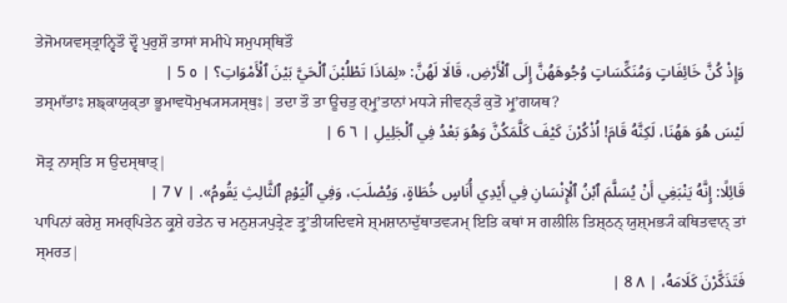ਤੇਜੋਮਯਵਸ੍ਤ੍ਰਾਨ੍ਵਿਤੌ ਦ੍ਵੌ ਪੁਰੁਸ਼ੌ ਤਾਸਾਂ ਸਮੀਪੇ ਸਮੁਪਸ੍ਥਿਤੌ
وَإِذْ كُنَّ خَائِفَاتٍ وَمُنَكِّسَاتٍ وُجُوهَهُنَّ إِلَى ٱلْأَرْضِ، قَالَا لَهُنَّ: «لِمَاذَا تَطْلُبْنَ ٱلْحَيَّ بَيْنَ ٱلْأَمْوَاتِ؟ | ٥ 5 |
ਤਸ੍ਮਾੱਤਾਃ ਸ਼ਙ੍ਕਾਯੁਕ੍ਤਾ ਭੂਮਾਵਧੋਮੁਖ੍ਯਸ੍ਯਸ੍ਥੁਃ| ਤਦਾ ਤੌ ਤਾ ਊਚਤੁ ਰ੍ਮ੍ਰੁʼਤਾਨਾਂ ਮਧ੍ਯੇ ਜੀਵਨ੍ਤੰ ਕੁਤੋ ਮ੍ਰੁʼਗਯਥ?
لَيْسَ هُوَ هَهُنَا، لَكِنَّهُ قَامَ! اُذْكُرْنَ كَيْفَ كَلَّمَكُنَّ وَهُوَ بَعْدُ فِي ٱلْجَلِيلِ | ٦ 6 |
ਸੋਤ੍ਰ ਨਾਸ੍ਤਿ ਸ ਉਦਸ੍ਥਾਤ੍|
قَائِلًا: إِنَّهُ يَنْبَغِي أَنْ يُسَلَّمَ ٱبْنُ ٱلْإِنْسَانِ فِي أَيْدِي أُنَاسٍ خُطَاةٍ، وَيُصْلَبَ، وَفِي ٱلْيَوْمِ ٱلثَّالِثِ يَقُومُ». | ٧ 7 |
ਪਾਪਿਨਾਂ ਕਰੇਸ਼ੁ ਸਮਰ੍ਪਿਤੇਨ ਕ੍ਰੁਸ਼ੇ ਹਤੇਨ ਚ ਮਨੁਸ਼੍ਯਪੁਤ੍ਰੇਣ ਤ੍ਰੁʼਤੀਯਦਿਵਸੇ ਸ਼੍ਮਸ਼ਾਨਾਦੁੱਥਾਤਵ੍ਯਮ੍ ਇਤਿ ਕਥਾਂ ਸ ਗਲੀਲਿ ਤਿਸ਼੍ਠਨ੍ ਯੁਸ਼੍ਮਭ੍ਯੰ ਕਥਿਤਵਾਨ੍ ਤਾਂ ਸ੍ਮਰਤ|
فَتَذَكَّرْنَ كَلَامَهُ، | ٨ 8 |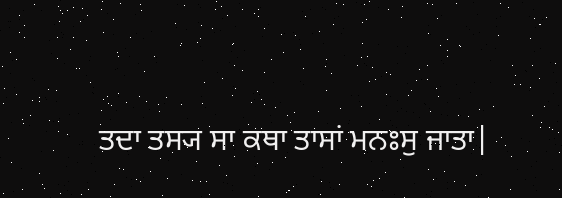ਤਦਾ ਤਸ੍ਯ ਸਾ ਕਥਾ ਤਾਸਾਂ ਮਨਃਸੁ ਜਾਤਾ|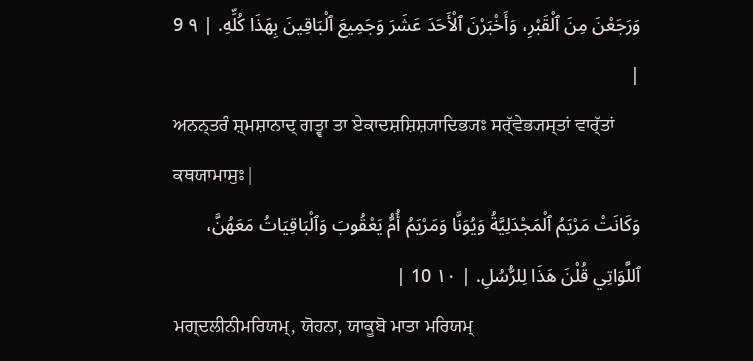وَرَجَعْنَ مِنَ ٱلْقَبْرِ، وَأَخْبَرْنَ ٱلْأَحَدَ عَشَرَ وَجَمِيعَ ٱلْبَاقِينَ بِهَذَا كُلِّهِ. | ٩ 9 |
ਅਨਨ੍ਤਰੰ ਸ਼੍ਮਸ਼ਾਨਾਦ੍ ਗਤ੍ਵਾ ਤਾ ਏਕਾਦਸ਼ਸ਼ਿਸ਼੍ਯਾਦਿਭ੍ਯਃ ਸਰ੍ੱਵੇਭ੍ਯਸ੍ਤਾਂ ਵਾਰ੍ੱਤਾਂ ਕਥਯਾਮਾਸੁਃ|
وَكَانَتْ مَرْيَمُ ٱلْمَجْدَلِيَّةُ وَيُوَنَّا وَمَرْيَمُ أُمُّ يَعْقُوبَ وَٱلْبَاقِيَاتُ مَعَهُنَّ، ٱللَّوَاتِي قُلْنَ هَذَا لِلرُّسُلِ. | ١٠ 10 |
ਮਗ੍ਦਲੀਨੀਮਰਿਯਮ੍, ਯੋਹਨਾ, ਯਾਕੂਬੋ ਮਾਤਾ ਮਰਿਯਮ੍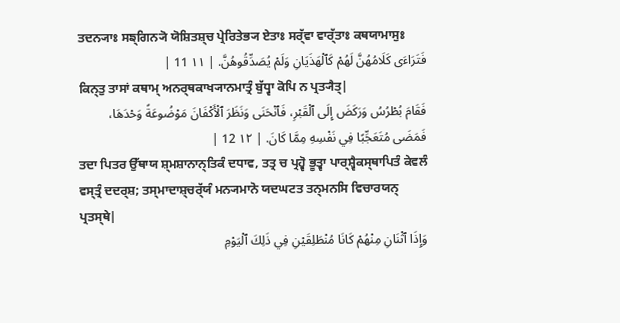ਤਦਨ੍ਯਾਃ ਸਙ੍ਗਿਨ੍ਯੋ ਯੋਸ਼ਿਤਸ਼੍ਚ ਪ੍ਰੇਰਿਤੇਭ੍ਯ ਏਤਾਃ ਸਰ੍ੱਵਾ ਵਾਰ੍ੱਤਾਃ ਕਥਯਾਮਾਸੁਃ
فَتَرَاءَى كَلَامُهُنَّ لَهُمْ كَٱلْهَذَيَانِ وَلَمْ يُصَدِّقُوهُنَّ. | ١١ 11 |
ਕਿਨ੍ਤੁ ਤਾਸਾਂ ਕਥਾਮ੍ ਅਨਰ੍ਥਕਾਖ੍ਯਾਨਮਾਤ੍ਰੰ ਬੁੱਧ੍ਵਾ ਕੋਪਿ ਨ ਪ੍ਰਤ੍ਯੈਤ੍|
فَقَامَ بُطْرُسُ وَرَكَضَ إِلَى ٱلْقَبْرِ، فَٱنْحَنَى وَنَظَرَ ٱلْأَكْفَانَ مَوْضُوعَةً وَحْدَهَا، فَمَضَى مُتَعَجِّبًا فِي نَفْسِهِ مِمَّا كَانَ. | ١٢ 12 |
ਤਦਾ ਪਿਤਰ ਉੱਥਾਯ ਸ਼੍ਮਸ਼ਾਨਾਨ੍ਤਿਕੰ ਦਧਾਵ, ਤਤ੍ਰ ਚ ਪ੍ਰਹ੍ਵੋ ਭੂਤ੍ਵਾ ਪਾਰ੍ਸ਼੍ਵੈਕਸ੍ਥਾਪਿਤੰ ਕੇਵਲੰ ਵਸ੍ਤ੍ਰੰ ਦਦਰ੍ਸ਼; ਤਸ੍ਮਾਦਾਸ਼੍ਚਰ੍ੱਯੰ ਮਨ੍ਯਮਾਨੋ ਯਦਘਟਤ ਤਨ੍ਮਨਸਿ ਵਿਚਾਰਯਨ੍ ਪ੍ਰਤਸ੍ਥੇ|
وَإِذَا ٱثْنَانِ مِنْهُمْ كَانَا مُنْطَلِقَيْنِ فِي ذَلِكَ ٱلْيَوْمِ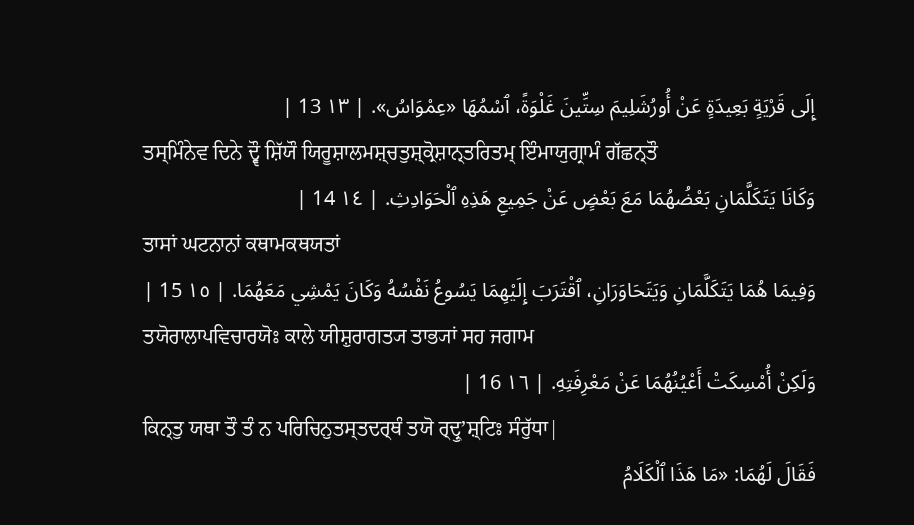إِلَى قَرْيَةٍ بَعِيدَةٍ عَنْ أُورُشَلِيمَ سِتِّينَ غَلْوَةً، ٱسْمُهَا «عِمْوَاسُ». | ١٣ 13 |
ਤਸ੍ਮਿੰਨੇਵ ਦਿਨੇ ਦ੍ਵੌ ਸ਼ਿੱਯੌ ਯਿਰੂਸ਼ਾਲਮਸ਼੍ਚਤੁਸ਼੍ਕ੍ਰੋਸ਼ਾਨ੍ਤਰਿਤਮ੍ ਇੰਮਾਯੁਗ੍ਰਾਮੰ ਗੱਛਨ੍ਤੌ
وَكَانَا يَتَكَلَّمَانِ بَعْضُهُمَا مَعَ بَعْضٍ عَنْ جَمِيعِ هَذِهِ ٱلْحَوَادِثِ. | ١٤ 14 |
ਤਾਸਾਂ ਘਟਨਾਨਾਂ ਕਥਾਮਕਥਯਤਾਂ
وَفِيمَا هُمَا يَتَكَلَّمَانِ وَيَتَحَاوَرَانِ، ٱقْتَرَبَ إِلَيْهِمَا يَسُوعُ نَفْسُهُ وَكَانَ يَمْشِي مَعَهُمَا. | ١٥ 15 |
ਤਯੋਰਾਲਾਪਵਿਚਾਰਯੋਃ ਕਾਲੇ ਯੀਸ਼ੁਰਾਗਤ੍ਯ ਤਾਭ੍ਯਾਂ ਸਹ ਜਗਾਮ
وَلَكِنْ أُمْسِكَتْ أَعْيُنُهُمَا عَنْ مَعْرِفَتِهِ. | ١٦ 16 |
ਕਿਨ੍ਤੁ ਯਥਾ ਤੌ ਤੰ ਨ ਪਰਿਚਿਨੁਤਸ੍ਤਦਰ੍ਥੰ ਤਯੋ ਰ੍ਦ੍ਰੁʼਸ਼੍ਟਿਃ ਸੰਰੁੱਧਾ|
فَقَالَ لَهُمَا: «مَا هَذَا ٱلْكَلَامُ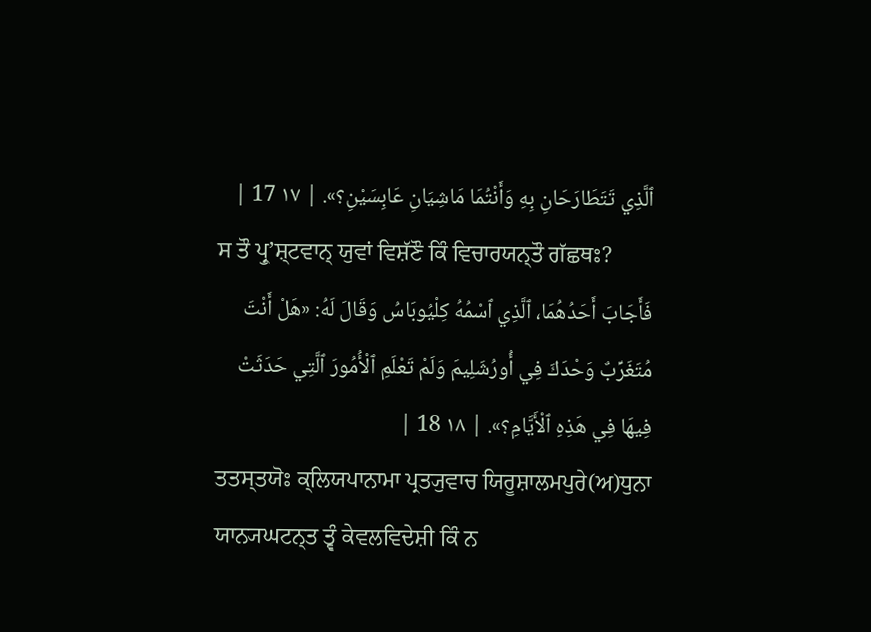ٱلَّذِي تَتَطَارَحَانِ بِهِ وَأَنْتُمَا مَاشِيَانِ عَابِسَيْنِ؟». | ١٧ 17 |
ਸ ਤੌ ਪ੍ਰੁʼਸ਼੍ਟਵਾਨ੍ ਯੁਵਾਂ ਵਿਸ਼ੱਣੌ ਕਿੰ ਵਿਚਾਰਯਨ੍ਤੌ ਗੱਛਥਃ?
فَأَجَابَ أَحَدُهُمَا، ٱلَّذِي ٱسْمُهُ كِلْيُوبَاسُ وَقَالَ لَهُ: «هَلْ أَنْتَ مُتَغَرِّبٌ وَحْدَكَ فِي أُورُشَلِيمَ وَلَمْ تَعْلَمِ ٱلْأُمُورَ ٱلَّتِي حَدَثَتْ فِيهَا فِي هَذِهِ ٱلْأَيَّامِ؟». | ١٨ 18 |
ਤਤਸ੍ਤਯੋਃ ਕ੍ਲਿਯਪਾਨਾਮਾ ਪ੍ਰਤ੍ਯੁਵਾਚ ਯਿਰੂਸ਼ਾਲਮਪੁਰੇ(ਅ)ਧੁਨਾ ਯਾਨ੍ਯਘਟਨ੍ਤ ਤ੍ਵੰ ਕੇਵਲਵਿਦੇਸ਼ੀ ਕਿੰ ਨ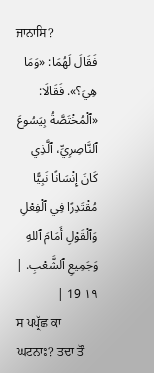ਜਾਨਾਸਿ?
فَقَالَ لَهُمَا: «وَمَا هِيَ؟». فَقَالَا: «ٱلْمُخْتَصَّةُ بِيَسُوعَ ٱلنَّاصِرِيِّ، ٱلَّذِي كَانَ إِنْسَانًا نَبِيًّا مُقْتَدِرًا فِي ٱلْفِعْلِ وَٱلْقَوْلِ أَمَامَ ٱللهِ وَجَمِيعِ ٱلشَّعْبِ. | ١٩ 19 |
ਸ ਪਪ੍ਰੱਛ ਕਾ ਘਟਨਾਃ? ਤਦਾ ਤੌ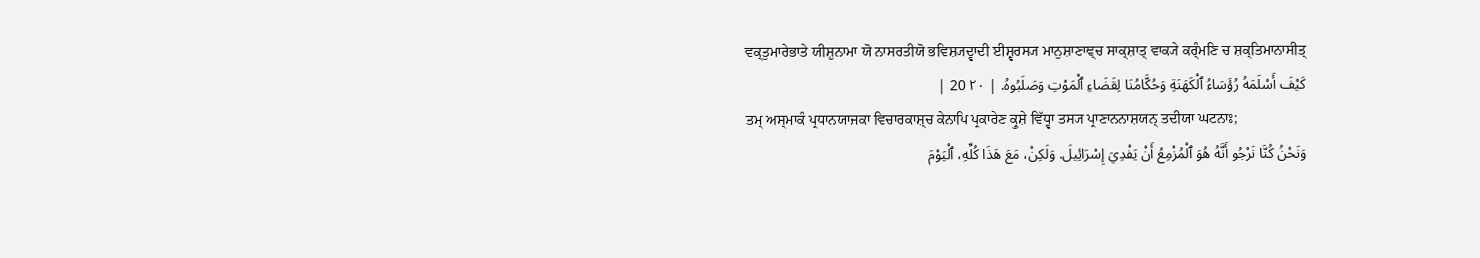ਵਕ੍ਤੁਮਾਰੇਭਾਤੇ ਯੀਸ਼ੁਨਾਮਾ ਯੋ ਨਾਸਰਤੀਯੋ ਭਵਿਸ਼੍ਯਦ੍ਵਾਦੀ ਈਸ਼੍ਵਰਸ੍ਯ ਮਾਨੁਸ਼ਾਣਾਞ੍ਚ ਸਾਕ੍ਸ਼ਾਤ੍ ਵਾਕ੍ਯੇ ਕਰ੍ੰਮਣਿ ਚ ਸ਼ਕ੍ਤਿਮਾਨਾਸੀਤ੍
كَيْفَ أَسْلَمَهُ رُؤَسَاءُ ٱلْكَهَنَةِ وَحُكَّامُنَا لِقَضَاءِ ٱلْمَوْتِ وَصَلَبُوهُ. | ٢٠ 20 |
ਤਮ੍ ਅਸ੍ਮਾਕੰ ਪ੍ਰਧਾਨਯਾਜਕਾ ਵਿਚਾਰਕਾਸ਼੍ਚ ਕੇਨਾਪਿ ਪ੍ਰਕਾਰੇਣ ਕ੍ਰੁਸ਼ੇ ਵਿੱਧ੍ਵਾ ਤਸ੍ਯ ਪ੍ਰਾਣਾਨਨਾਸ਼ਯਨ੍ ਤਦੀਯਾ ਘਟਨਾਃ;
وَنَحْنُ كُنَّا نَرْجُو أَنَّهُ هُوَ ٱلْمُزْمِعُ أَنْ يَفْدِيَ إِسْرَائِيلَ. وَلَكِنْ، مَعَ هَذَا كُلِّهِ، ٱلْيَوْمَ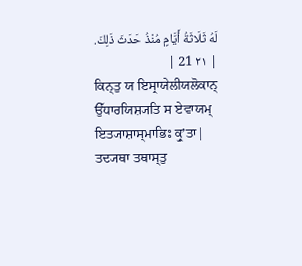لَهُ ثَلَاثَةُ أَيَّامٍ مُنْذُ حَدَثَ ذَلِكَ. | ٢١ 21 |
ਕਿਨ੍ਤੁ ਯ ਇਸ੍ਰਾਯੇਲੀਯਲੋਕਾਨ੍ ਉੱਧਾਰਯਿਸ਼੍ਯਤਿ ਸ ਏਵਾਯਮ੍ ਇਤ੍ਯਾਸ਼ਾਸ੍ਮਾਭਿਃ ਕ੍ਰੁʼਤਾ| ਤਦ੍ਯਥਾ ਤਥਾਸ੍ਤੁ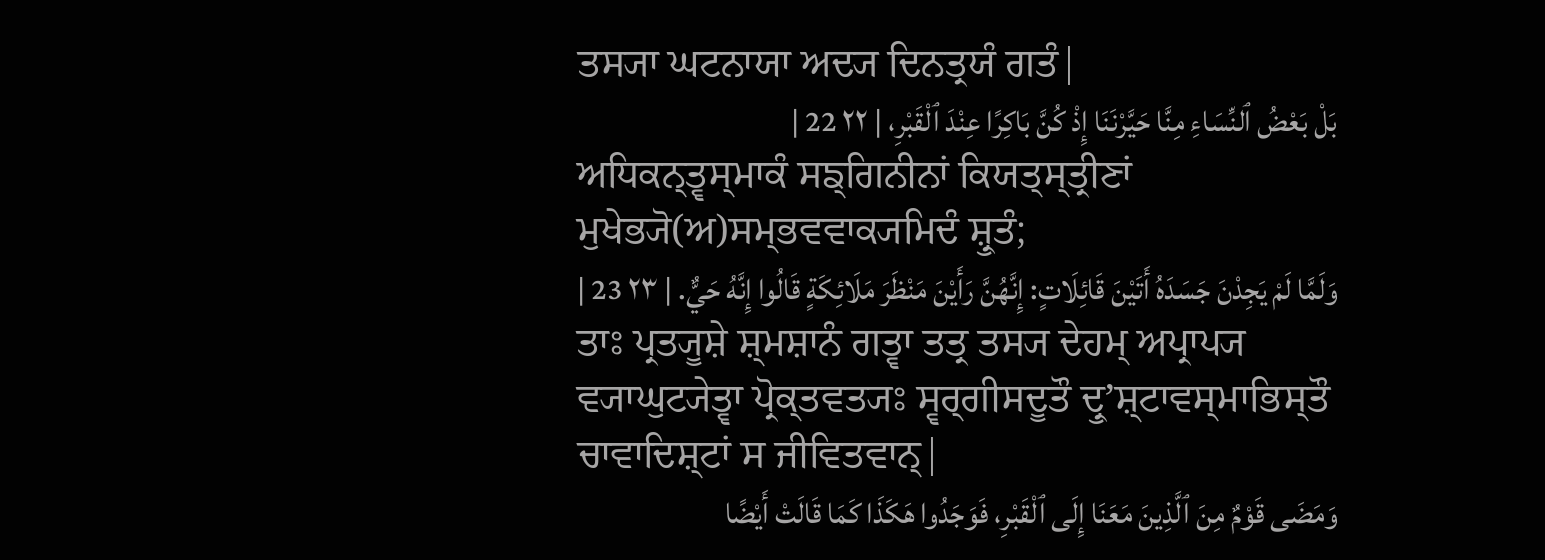ਤਸ੍ਯਾ ਘਟਨਾਯਾ ਅਦ੍ਯ ਦਿਨਤ੍ਰਯੰ ਗਤੰ|
بَلْ بَعْضُ ٱلنِّسَاءِ مِنَّا حَيَّرْنَنَا إِذْ كُنَّ بَاكِرًا عِنْدَ ٱلْقَبْرِ، | ٢٢ 22 |
ਅਧਿਕਨ੍ਤ੍ਵਸ੍ਮਾਕੰ ਸਙ੍ਗਿਨੀਨਾਂ ਕਿਯਤ੍ਸ੍ਤ੍ਰੀਣਾਂ ਮੁਖੇਭ੍ਯੋ(ਅ)ਸਮ੍ਭਵਵਾਕ੍ਯਮਿਦੰ ਸ਼੍ਰੁਤੰ;
وَلَمَّا لَمْ يَجِدْنَ جَسَدَهُ أَتَيْنَ قَائِلَاتٍ: إِنَّهُنَّ رَأَيْنَ مَنْظَرَ مَلَائِكَةٍ قَالُوا إِنَّهُ حَيٌّ. | ٢٣ 23 |
ਤਾਃ ਪ੍ਰਤ੍ਯੂਸ਼ੇ ਸ਼੍ਮਸ਼ਾਨੰ ਗਤ੍ਵਾ ਤਤ੍ਰ ਤਸ੍ਯ ਦੇਹਮ੍ ਅਪ੍ਰਾਪ੍ਯ ਵ੍ਯਾਘੁਟ੍ਯੇਤ੍ਵਾ ਪ੍ਰੋਕ੍ਤਵਤ੍ਯਃ ਸ੍ਵਰ੍ਗੀਸਦੂਤੌ ਦ੍ਰੁʼਸ਼੍ਟਾਵਸ੍ਮਾਭਿਸ੍ਤੌ ਚਾਵਾਦਿਸ਼੍ਟਾਂ ਸ ਜੀਵਿਤਵਾਨ੍|
وَمَضَى قَوْمٌ مِنَ ٱلَّذِينَ مَعَنَا إِلَى ٱلْقَبْرِ، فَوَجَدُوا هَكَذَا كَمَا قَالَتْ أَيْضًا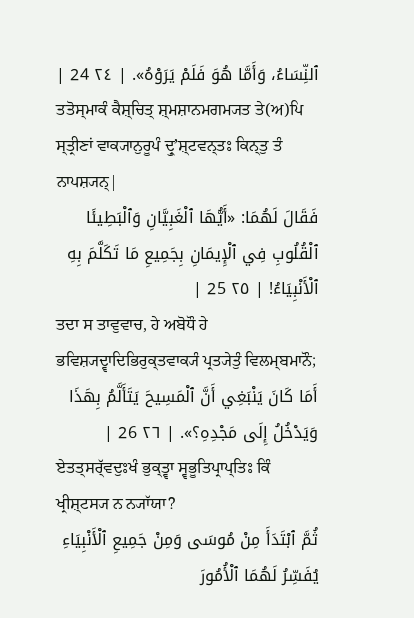ٱلنِّسَاءُ، وَأَمَّا هُوَ فَلَمْ يَرَوْهُ». | ٢٤ 24 |
ਤਤੋਸ੍ਮਾਕੰ ਕੈਸ਼੍ਚਿਤ੍ ਸ਼੍ਮਸ਼ਾਨਮਗਮ੍ਯਤ ਤੇ(ਅ)ਪਿ ਸ੍ਤ੍ਰੀਣਾਂ ਵਾਕ੍ਯਾਨੁਰੂਪੰ ਦ੍ਰੁʼਸ਼੍ਟਵਨ੍ਤਃ ਕਿਨ੍ਤੁ ਤੰ ਨਾਪਸ਼੍ਯਨ੍|
فَقَالَ لَهُمَا: «أَيُّهَا ٱلْغَبِيَّانِ وَٱلْبَطِيئَا ٱلْقُلُوبِ فِي ٱلْإِيمَانِ بِجَمِيعِ مَا تَكَلَّمَ بِهِ ٱلْأَنْبِيَاءُ! | ٢٥ 25 |
ਤਦਾ ਸ ਤਾਵੁਵਾਚ, ਹੇ ਅਬੋਧੌ ਹੇ ਭਵਿਸ਼੍ਯਦ੍ਵਾਦਿਭਿਰੁਕ੍ਤਵਾਕ੍ਯੰ ਪ੍ਰਤ੍ਯੇਤੁੰ ਵਿਲਮ੍ਬਮਾਨੌ;
أَمَا كَانَ يَنْبَغِي أَنَّ ٱلْمَسِيحَ يَتَأَلَّمُ بِهَذَا وَيَدْخُلُ إِلَى مَجْدِهِ؟». | ٢٦ 26 |
ਏਤਤ੍ਸਰ੍ੱਵਦੁਃਖੰ ਭੁਕ੍ਤ੍ਵਾ ਸ੍ਵਭੂਤਿਪ੍ਰਾਪ੍ਤਿਃ ਕਿੰ ਖ੍ਰੀਸ਼੍ਟਸ੍ਯ ਨ ਨ੍ਯਾੱਯਾ?
ثُمَّ ٱبْتَدَأَ مِنْ مُوسَى وَمِنْ جَمِيعِ ٱلْأَنْبِيَاءِ يُفَسِّرُ لَهُمَا ٱلْأُمُورَ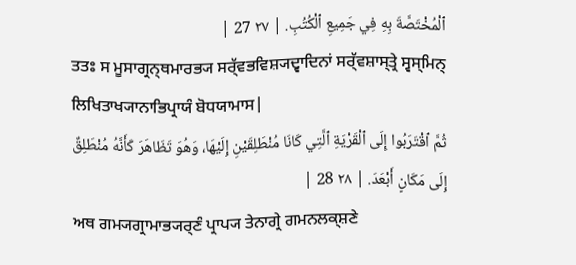ٱلْمُخْتَصَّةَ بِهِ فِي جَمِيعِ ٱلْكُتُبِ. | ٢٧ 27 |
ਤਤਃ ਸ ਮੂਸਾਗ੍ਰਨ੍ਥਮਾਰਭ੍ਯ ਸਰ੍ੱਵਭਵਿਸ਼੍ਯਦ੍ਵਾਦਿਨਾਂ ਸਰ੍ੱਵਸ਼ਾਸ੍ਤ੍ਰੇ ਸ੍ਵਸ੍ਮਿਨ੍ ਲਿਖਿਤਾਖ੍ਯਾਨਾਭਿਪ੍ਰਾਯੰ ਬੋਧਯਾਮਾਸ|
ثُمَّ ٱقْتَرَبُوا إِلَى ٱلْقَرْيَةِ ٱلَّتِي كَانَا مُنْطَلِقَيْنِ إِلَيْهَا، وَهُوَ تَظَاهَرَ كَأَنَّهُ مُنْطَلِقٌ إِلَى مَكَانٍ أَبْعَدَ. | ٢٨ 28 |
ਅਥ ਗਮ੍ਯਗ੍ਰਾਮਾਭ੍ਯਰ੍ਣੰ ਪ੍ਰਾਪ੍ਯ ਤੇਨਾਗ੍ਰੇ ਗਮਨਲਕ੍ਸ਼ਣੇ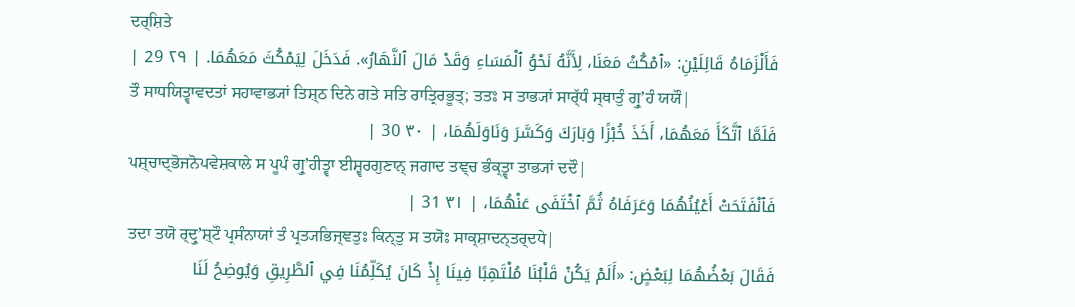ਦਰ੍ਸ਼ਿਤੇ
فَأَلْزَمَاهُ قَائِلَيْنِ: «ٱمْكُثْ مَعَنَا، لِأَنَّهُ نَحْوُ ٱلْمَسَاءِ وَقَدْ مَالَ ٱلنَّهَارُ». فَدَخَلَ لِيَمْكُثَ مَعَهُمَا. | ٢٩ 29 |
ਤੌ ਸਾਧਯਿਤ੍ਵਾਵਦਤਾਂ ਸਹਾਵਾਭ੍ਯਾਂ ਤਿਸ਼੍ਠ ਦਿਨੇ ਗਤੇ ਸਤਿ ਰਾਤ੍ਰਿਰਭੂਤ੍; ਤਤਃ ਸ ਤਾਭ੍ਯਾਂ ਸਾਰ੍ੱਧੰ ਸ੍ਥਾਤੁੰ ਗ੍ਰੁʼਹੰ ਯਯੌ|
فَلَمَّا ٱتَّكَأَ مَعَهُمَا، أَخَذَ خُبْزًا وَبَارَكَ وَكَسَّرَ وَنَاوَلَهُمَا، | ٣٠ 30 |
ਪਸ਼੍ਚਾਦ੍ਭੋਜਨੋਪਵੇਸ਼ਕਾਲੇ ਸ ਪੂਪੰ ਗ੍ਰੁʼਹੀਤ੍ਵਾ ਈਸ਼੍ਵਰਗੁਣਾਨ੍ ਜਗਾਦ ਤਞ੍ਚ ਭੰਕ੍ਤ੍ਵਾ ਤਾਭ੍ਯਾਂ ਦਦੌ|
فَٱنْفَتَحَتْ أَعْيُنُهُمَا وَعَرَفَاهُ ثُمَّ ٱخْتَفَى عَنْهُمَا، | ٣١ 31 |
ਤਦਾ ਤਯੋ ਰ੍ਦ੍ਰੁʼਸ਼੍ਟੌ ਪ੍ਰਸੰਨਾਯਾਂ ਤੰ ਪ੍ਰਤ੍ਯਭਿਜ੍ਞਤੁਃ ਕਿਨ੍ਤੁ ਸ ਤਯੋਃ ਸਾਕ੍ਸ਼ਾਦਨ੍ਤਰ੍ਦਧੇ|
فَقَالَ بَعْضُهُمَا لِبَعْضٍ: «أَلَمْ يَكُنْ قَلْبُنَا مُلْتَهِبًا فِينَا إِذْ كَانَ يُكَلِّمُنَا فِي ٱلطَّرِيقِ وَيُوضِحُ لَنَا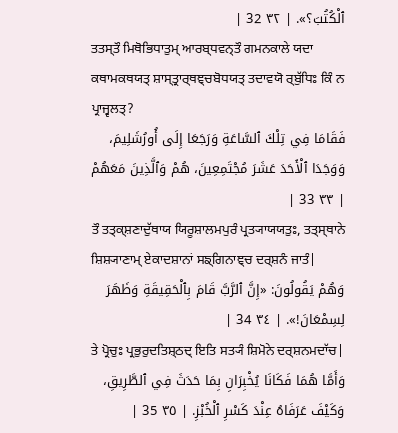ٱلْكُتُبَ؟». | ٣٢ 32 |
ਤਤਸ੍ਤੌ ਮਿਥੋਭਿਧਾਤੁਮ੍ ਆਰਬ੍ਧਵਨ੍ਤੌ ਗਮਨਕਾਲੇ ਯਦਾ ਕਥਾਮਕਥਯਤ੍ ਸ਼ਾਸ੍ਤ੍ਰਾਰ੍ਥਞ੍ਚਬੋਧਯਤ੍ ਤਦਾਵਯੋ ਰ੍ਬੁੱਧਿਃ ਕਿੰ ਨ ਪ੍ਰਾਜ੍ਵਲਤ੍?
فَقَامَا فِي تِلْكَ ٱلسَّاعَةِ وَرَجَعَا إِلَى أُورُشَلِيمَ، وَوَجَدَا ٱلْأَحَدَ عَشَرَ مُجْتَمِعِينَ، هُمْ وَٱلَّذِينَ مَعَهُمْ | ٣٣ 33 |
ਤੌ ਤਤ੍ਕ੍ਸ਼ਣਾਦੁੱਥਾਯ ਯਿਰੂਸ਼ਾਲਮਪੁਰੰ ਪ੍ਰਤ੍ਯਾਯਯਤੁਃ, ਤਤ੍ਸ੍ਥਾਨੇ ਸ਼ਿਸ਼੍ਯਾਣਾਮ੍ ਏਕਾਦਸ਼ਾਨਾਂ ਸਙ੍ਗਿਨਾਞ੍ਚ ਦਰ੍ਸ਼ਨੰ ਜਾਤੰ|
وَهُمْ يَقُولُونَ: «إِنَّ ٱلرَّبَّ قَامَ بِٱلْحَقِيقَةِ وَظَهَرَ لِسِمْعَانَ!». | ٣٤ 34 |
ਤੇ ਪ੍ਰੋਚੁਃ ਪ੍ਰਭੁਰੁਦਤਿਸ਼੍ਠਦ੍ ਇਤਿ ਸਤ੍ਯੰ ਸ਼ਿਮੋਨੇ ਦਰ੍ਸ਼ਨਮਦਾੱਚ|
وَأَمَّا هُمَا فَكَانَا يُخْبِرَانِ بِمَا حَدَثَ فِي ٱلطَّرِيقِ، وَكَيْفَ عَرَفَاهُ عِنْدَ كَسْرِ ٱلْخُبْزِ. | ٣٥ 35 |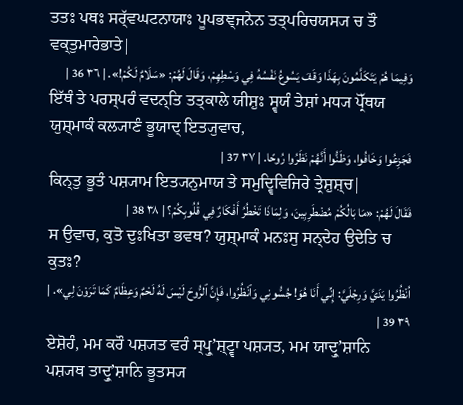ਤਤਃ ਪਥਃ ਸਰ੍ੱਵਘਟਨਾਯਾਃ ਪੂਪਭਞ੍ਜਨੇਨ ਤਤ੍ਪਰਿਚਯਸ੍ਯ ਚ ਤੌ ਵਕ੍ਤੁਮਾਰੇਭਾਤੇ|
وَفِيمَا هُمْ يَتَكَلَّمُونَ بِهَذَا وَقَفَ يَسُوعُ نَفْسُهُ فِي وَسْطِهِمْ، وَقَالَ لَهُمْ: «سَلَامٌ لَكُمْ!». | ٣٦ 36 |
ਇੱਥੰ ਤੇ ਪਰਸ੍ਪਰੰ ਵਦਨ੍ਤਿ ਤਤ੍ਕਾਲੇ ਯੀਸ਼ੁਃ ਸ੍ਵਯੰ ਤੇਸ਼ਾਂ ਮਧ੍ਯ ਪ੍ਰੋੱਥਯ ਯੁਸ਼੍ਮਾਕੰ ਕਲ੍ਯਾਣੰ ਭੂਯਾਦ੍ ਇਤ੍ਯੁਵਾਚ,
فَجَزِعُوا وَخَافُوا، وَظَنُّوا أَنَّهُمْ نَظَرُوا رُوحًا. | ٣٧ 37 |
ਕਿਨ੍ਤੁ ਭੂਤੰ ਪਸ਼੍ਯਾਮ ਇਤ੍ਯਨੁਮਾਯ ਤੇ ਸਮੁਦ੍ਵਿਵਿਜਿਰੇ ਤ੍ਰੇਸ਼ੁਸ਼੍ਚ|
فَقَالَ لَهُمْ: «مَا بَالُكُمْ مُضْطَرِبِينَ، وَلِمَاذَا تَخْطُرُ أَفْكَارٌ فِي قُلُوبِكُمْ؟ | ٣٨ 38 |
ਸ ਉਵਾਚ, ਕੁਤੋ ਦੁਃਖਿਤਾ ਭਵਥ? ਯੁਸ਼੍ਮਾਕੰ ਮਨਃਸੁ ਸਨ੍ਦੇਹ ਉਦੇਤਿ ਚ ਕੁਤਃ?
اُنْظُرُوا يَدَيَّ وَرِجْلَيَّ: إِنِّي أَنَا هُوَ! جُسُّونِي وَٱنْظُرُوا، فَإِنَّ ٱلرُّوحَ لَيْسَ لَهُ لَحْمٌ وَعِظَامٌ كَمَا تَرَوْنَ لِي». | ٣٩ 39 |
ਏਸ਼ੋਹੰ, ਮਮ ਕਰੌ ਪਸ਼੍ਯਤ ਵਰੰ ਸ੍ਪ੍ਰੁʼਸ਼੍ਟ੍ਵਾ ਪਸ਼੍ਯਤ, ਮਮ ਯਾਦ੍ਰੁʼਸ਼ਾਨਿ ਪਸ਼੍ਯਥ ਤਾਦ੍ਰੁʼਸ਼ਾਨਿ ਭੂਤਸ੍ਯ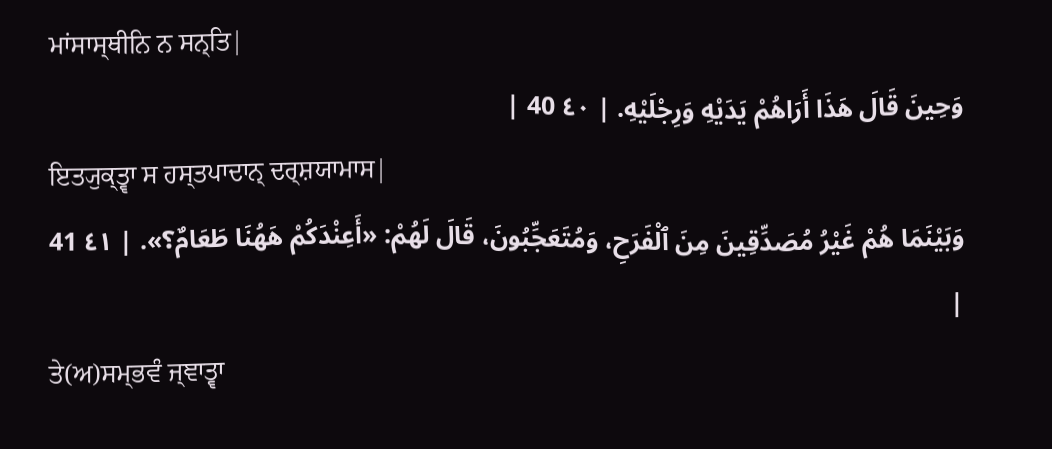ਮਾਂਸਾਸ੍ਥੀਨਿ ਨ ਸਨ੍ਤਿ|
وَحِينَ قَالَ هَذَا أَرَاهُمْ يَدَيْهِ وَرِجْلَيْهِ. | ٤٠ 40 |
ਇਤ੍ਯੁਕ੍ਤ੍ਵਾ ਸ ਹਸ੍ਤਪਾਦਾਨ੍ ਦਰ੍ਸ਼ਯਾਮਾਸ|
وَبَيْنَمَا هُمْ غَيْرُ مُصَدِّقِينَ مِنَ ٱلْفَرَحِ، وَمُتَعَجِّبُونَ، قَالَ لَهُمْ: «أَعِنْدَكُمْ هَهُنَا طَعَامٌ؟». | ٤١ 41 |
ਤੇ(ਅ)ਸਮ੍ਭਵੰ ਜ੍ਞਾਤ੍ਵਾ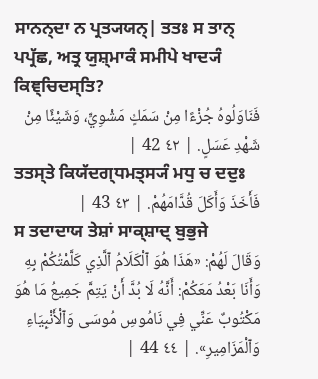ਸਾਨਨ੍ਦਾ ਨ ਪ੍ਰਤ੍ਯਯਨ੍| ਤਤਃ ਸ ਤਾਨ੍ ਪਪ੍ਰੱਛ, ਅਤ੍ਰ ਯੁਸ਼੍ਮਾਕੰ ਸਮੀਪੇ ਖਾਦ੍ਯੰ ਕਿਞ੍ਚਿਦਸ੍ਤਿ?
فَنَاوَلُوهُ جُزْءًا مِنْ سَمَكٍ مَشْوِيٍّ، وَشَيْئًا مِنْ شَهْدِ عَسَلٍ. | ٤٢ 42 |
ਤਤਸ੍ਤੇ ਕਿਯੱਦਗ੍ਧਮਤ੍ਸ੍ਯੰ ਮਧੁ ਚ ਦਦੁਃ
فَأَخَذَ وَأَكَلَ قُدَّامَهُمْ. | ٤٣ 43 |
ਸ ਤਦਾਦਾਯ ਤੇਸ਼ਾਂ ਸਾਕ੍ਸ਼ਾਦ੍ ਬੁਭੁਜੇ
وَقَالَ لَهُمْ: «هَذَا هُوَ ٱلْكَلَامُ ٱلَّذِي كَلَّمْتُكُمْ بِهِ وَأَنَا بَعْدُ مَعَكُمْ: أَنَّهُ لَا بُدَّ أَنْ يَتِمَّ جَمِيعُ مَا هُوَ مَكْتُوبٌ عَنِّي فِي نَامُوسِ مُوسَى وَٱلْأَنْبِيَاءِ وَٱلْمَزَامِيرِ». | ٤٤ 44 |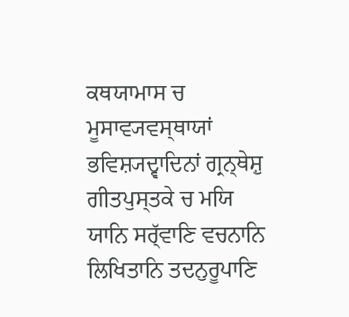ਕਥਯਾਮਾਸ ਚ ਮੂਸਾਵ੍ਯਵਸ੍ਥਾਯਾਂ ਭਵਿਸ਼੍ਯਦ੍ਵਾਦਿਨਾਂ ਗ੍ਰਨ੍ਥੇਸ਼ੁ ਗੀਤਪੁਸ੍ਤਕੇ ਚ ਮਯਿ ਯਾਨਿ ਸਰ੍ੱਵਾਣਿ ਵਚਨਾਨਿ ਲਿਖਿਤਾਨਿ ਤਦਨੁਰੂਪਾਣਿ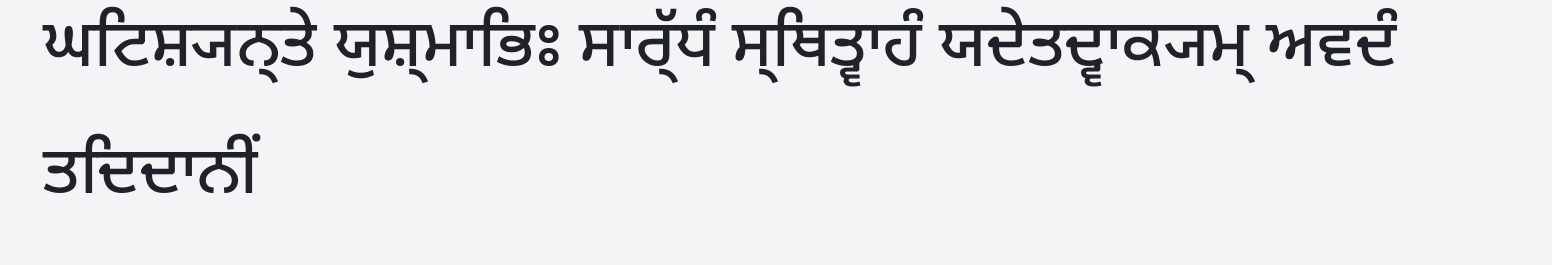ਘਟਿਸ਼੍ਯਨ੍ਤੇ ਯੁਸ਼੍ਮਾਭਿਃ ਸਾਰ੍ੱਧੰ ਸ੍ਥਿਤ੍ਵਾਹੰ ਯਦੇਤਦ੍ਵਾਕ੍ਯਮ੍ ਅਵਦੰ ਤਦਿਦਾਨੀਂ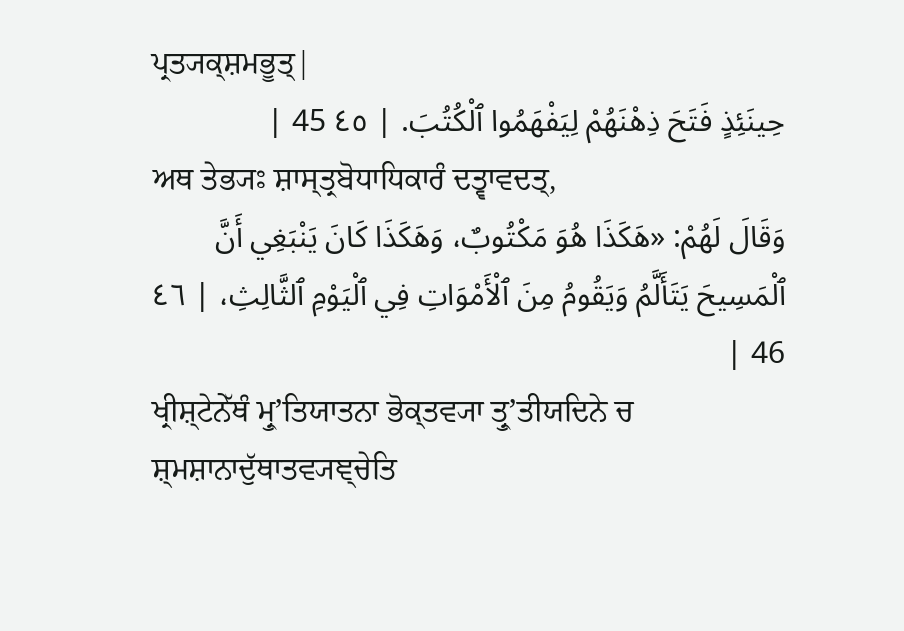ਪ੍ਰਤ੍ਯਕ੍ਸ਼ਮਭੂਤ੍|
حِينَئِذٍ فَتَحَ ذِهْنَهُمْ لِيَفْهَمُوا ٱلْكُتُبَ. | ٤٥ 45 |
ਅਥ ਤੇਭ੍ਯਃ ਸ਼ਾਸ੍ਤ੍ਰਬੋਧਾਧਿਕਾਰੰ ਦਤ੍ਵਾਵਦਤ੍,
وَقَالَ لَهُمْ: «هَكَذَا هُوَ مَكْتُوبٌ، وَهَكَذَا كَانَ يَنْبَغِي أَنَّ ٱلْمَسِيحَ يَتَأَلَّمُ وَيَقُومُ مِنَ ٱلْأَمْوَاتِ فِي ٱلْيَوْمِ ٱلثَّالِثِ، | ٤٦ 46 |
ਖ੍ਰੀਸ਼੍ਟੇਨੇੱਥੰ ਮ੍ਰੁʼਤਿਯਾਤਨਾ ਭੋਕ੍ਤਵ੍ਯਾ ਤ੍ਰੁʼਤੀਯਦਿਨੇ ਚ ਸ਼੍ਮਸ਼ਾਨਾਦੁੱਥਾਤਵ੍ਯਞ੍ਚੇਤਿ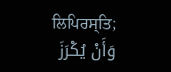ਲਿਪਿਰਸ੍ਤਿ;
وَأَنْ يُكْرَزَ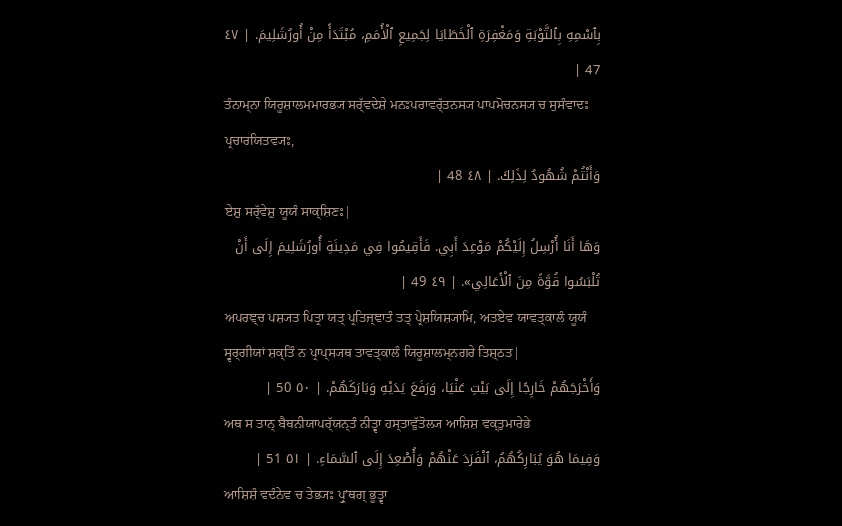بِٱسْمِهِ بِٱلتَّوْبَةِ وَمَغْفِرَةِ ٱلْخَطَايَا لِجَمِيعِ ٱلْأُمَمِ، مُبْتَدَأً مِنْ أُورُشَلِيمَ. | ٤٧ 47 |
ਤੰਨਾਮ੍ਨਾ ਯਿਰੂਸ਼ਾਲਮਮਾਰਭ੍ਯ ਸਰ੍ੱਵਦੇਸ਼ੇ ਮਨਃਪਰਾਵਰ੍ੱਤਨਸ੍ਯ ਪਾਪਮੋਚਨਸ੍ਯ ਚ ਸੁਸੰਵਾਦਃ ਪ੍ਰਚਾਰਯਿਤਵ੍ਯਃ,
وَأَنْتُمْ شُهُودٌ لِذَلِكَ. | ٤٨ 48 |
ਏਸ਼ੁ ਸਰ੍ੱਵੇਸ਼ੁ ਯੂਯੰ ਸਾਕ੍ਸ਼ਿਣਃ|
وَهَا أَنَا أُرْسِلُ إِلَيْكُمْ مَوْعِدَ أَبِي. فَأَقِيمُوا فِي مَدِينَةِ أُورُشَلِيمَ إِلَى أَنْ تُلْبَسُوا قُوَّةً مِنَ ٱلْأَعَالِي». | ٤٩ 49 |
ਅਪਰਞ੍ਚ ਪਸ਼੍ਯਤ ਪਿਤ੍ਰਾ ਯਤ੍ ਪ੍ਰਤਿਜ੍ਞਾਤੰ ਤਤ੍ ਪ੍ਰੇਸ਼ਯਿਸ਼੍ਯਾਮਿ, ਅਤਏਵ ਯਾਵਤ੍ਕਾਲੰ ਯੂਯੰ ਸ੍ਵਰ੍ਗੀਯਾਂ ਸ਼ਕ੍ਤਿੰ ਨ ਪ੍ਰਾਪ੍ਸ੍ਯਥ ਤਾਵਤ੍ਕਾਲੰ ਯਿਰੂਸ਼ਾਲਮ੍ਨਗਰੇ ਤਿਸ਼੍ਠਤ|
وَأَخْرَجَهُمْ خَارِجًا إِلَى بَيْتِ عَنْيَا، وَرَفَعَ يَدَيْهِ وَبَارَكَهُمْ. | ٥٠ 50 |
ਅਥ ਸ ਤਾਨ੍ ਬੈਥਨੀਯਾਪਰ੍ੱਯਨ੍ਤੰ ਨੀਤ੍ਵਾ ਹਸ੍ਤਾਵੁੱਤੋਲ੍ਯ ਆਸ਼ਿਸ਼ ਵਕ੍ਤੁਮਾਰੇਭੇ
وَفِيمَا هُوَ يُبَارِكُهُمُ، ٱنْفَرَدَ عَنْهُمْ وَأُصْعِدَ إِلَى ٱلسَّمَاءِ. | ٥١ 51 |
ਆਸ਼ਿਸ਼ੰ ਵਦੰਨੇਵ ਚ ਤੇਭ੍ਯਃ ਪ੍ਰੁʼਥਗ੍ ਭੂਤ੍ਵਾ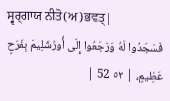ਸ੍ਵਰ੍ਗਾਯ ਨੀਤੋ(ਅ)ਭਵਤ੍|
فَسَجَدُوا لَهُ وَرَجَعُوا إِلَى أُورُشَلِيمَ بِفَرَحٍ عَظِيمٍ، | ٥٢ 52 |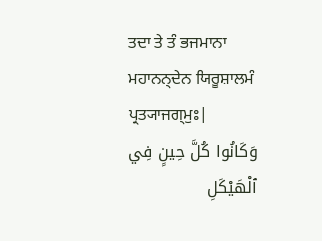ਤਦਾ ਤੇ ਤੰ ਭਜਮਾਨਾ ਮਹਾਨਨ੍ਦੇਨ ਯਿਰੂਸ਼ਾਲਮੰ ਪ੍ਰਤ੍ਯਾਜਗ੍ਮੁਃ|
وَكَانُوا كُلَّ حِينٍ فِي ٱلْهَيْكَلِ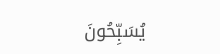يُسَبِّحُونَ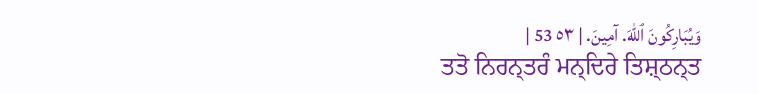وَيُبَارِكُونَ ٱللهَ. آمِينَ. | ٥٣ 53 |
ਤਤੋ ਨਿਰਨ੍ਤਰੰ ਮਨ੍ਦਿਰੇ ਤਿਸ਼੍ਠਨ੍ਤ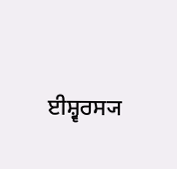ਈਸ਼੍ਵਰਸ੍ਯ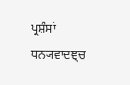ਪ੍ਰਸ਼ੰਸਾਂ ਧਨ੍ਯਵਾਦਞ੍ਚ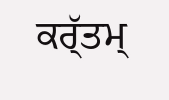ਕਰ੍ੱਤਮ੍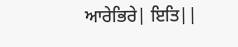ਆਰੇਭਿਰੇ| ਇਤਿ||